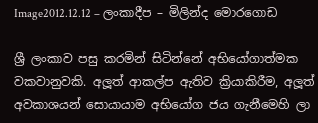Image2012.12.12 – ලංකාදීප – මිලින්ද මොරගොඩ

ශ්‍රී ලංකාව පසු කරමින් සිටින්නේ අභියෝගාත්මක වකවානුවකි. අලූත් ආකල්ප ඇතිව ක්‍රියාකිරීම, අලූත් අවකාශයන් සොයායාම අභියෝග ජය ගැනීමෙහි ලා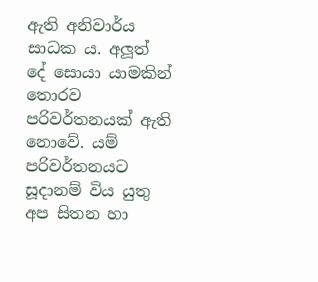ඇති අනිවාර්ය සාධක ය. අලූත් දේ සොයා යාමකින් තොරව පරිවර්තනයක් ඇති නොවේ. යම් පරිවර්තනයට සූදානම් විය යුතු අප සිතන හා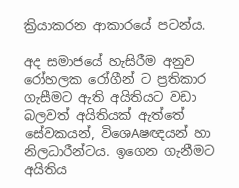ක්‍රියාකරන ආකාරයේ පටන්ය.

අද සමාජයේ හැසිරීම අනුව රෝහලක රෝගීන් ට ප්‍රතිකාර ගැසීමට ඇති අයිතියට වඩා බලවත් අයිතියක් ඇත්තේ සේවකයන්, විශෙAෂඥයන් හා නිලධාරීන්ටය. ඉගෙන ගැනීමට අයිතිය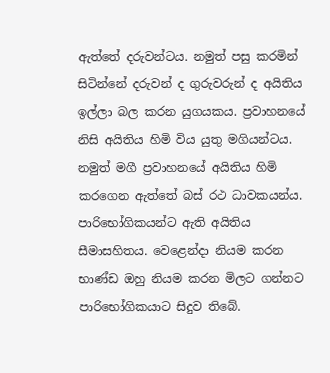ඇත්තේ දරුවන්ටය. නමුත් පසු කරමින් සිටින්නේ දරුවන් ද ගුරුවරුන් ද අයිතිය ඉල්ලා බල කරන යුගයකය. ප්‍රවාහනයේ නිසි අයිතිය හිමි විය යුතු මගියන්ටය. නමුත් මගී ප්‍රවාහනයේ අයිතිය හිමි කරගෙන ඇත්තේ බස් රථ ධාවකයන්ය. පාරිභෝගිකයන්ට ඇති අයිතිය සීමාසහිතය. වෙළෙන්දා නියම කරන භාණ්ඩ ඔහු නියම කරන මිලට ගන්නට පාරිභෝගිකයාට සිදුව තිබේ.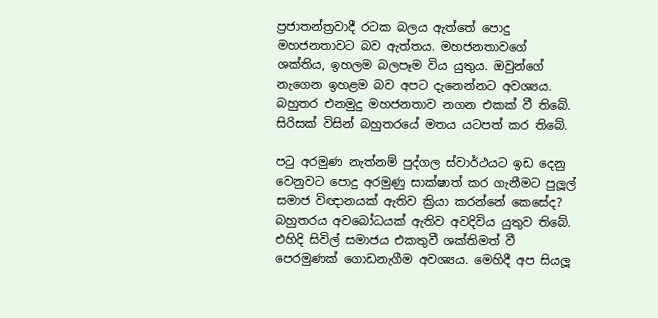ප්‍රජාතන්ත්‍රවාදී රටක බලය ඇත්තේ පොදු මහජනතාවට බව ඇත්තය. මහජනතාවගේ ශක්තිය, ඉහලම බලපෑම විය යුතුය. ඔවුන්ගේ නැගෙන ඉහළම බව අපට දැනෙන්නට අවශ්‍යය. බහුතර එනමුදු මහජනතාව නගන එකක් වී තිබේ. සිරිසක් විසින් බහුතරයේ මතය යටපත් කර තිබේ.

පටු අරමුණ නැත්නම් පුද්ගල ස්වාර්ථයට ඉඩ දෙනු වෙනුවට පොදු අරමුණු සාක්ෂාත් කර ගැනීමට පුලූල් සමාජ විඥානයක් ඇතිව ක්‍රියා කරන්නේ කෙසේද? බහුතරය අවබෝධයක් ඇතිව අවදිවිය යුතුව තිබේ. එහිදි සිවිල් සමාජය එකතුවී ශක්තිමත් වී පෙරමුණක් ගොඩනැගීම අවශ්‍යය. මෙහිදී අප සියලූ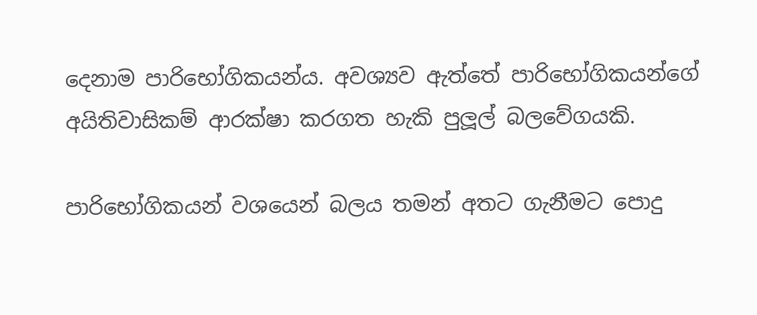දෙනාම පාරිභෝගිකයන්ය. අවශ්‍යව ඇත්තේ පාරිභෝගිකයන්ගේ අයිතිවාසිකම් ආරක්ෂා කරගත හැකි පුලූල් බලවේගයකි.

පාරිභෝගිකයන් වශයෙන් බලය තමන් අතට ගැනීමට පොදු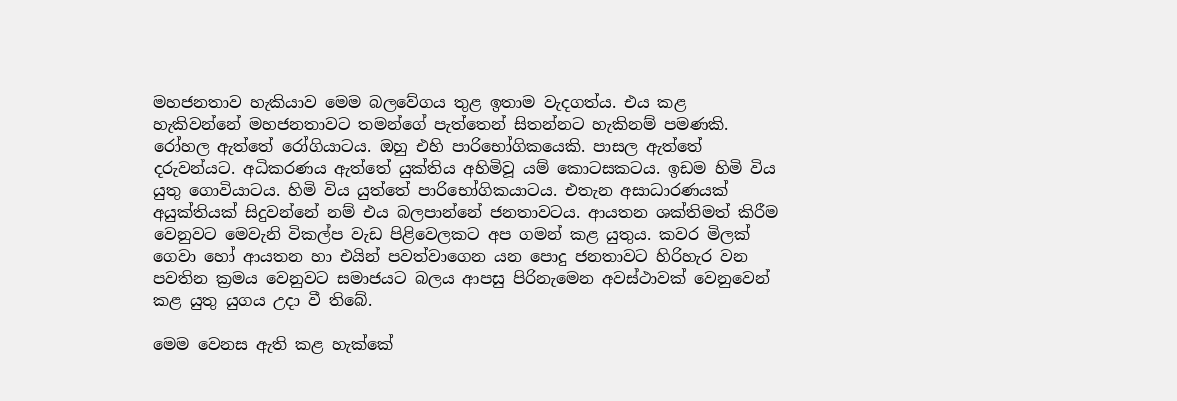මහජනතාව හැකියාව මෙම බලවේගය තුළ ඉතාම වැදගත්ය. එය කළ හැකිවන්නේ මහජනතාවට තමන්ගේ පැත්තෙන් සිතන්නට හැකිනම් පමණකි. රෝහල ඇත්තේ රෝගියාටය. ඔහු එහි පාරිභෝගිකයෙකි. පාසල ඇත්තේ දරුවන්යට. අධිකරණය ඇත්තේ යුක්තිය අහිමිවූ යම් කොටසකටය. ඉඩම හිමි විය යුතු ගොවියාටය. හිමි විය යුත්තේ පාරිභෝගිකයාටය. එතැන අසාධාරණයක් අයුක්තියක් සිදුවන්නේ නම් එය බලපාන්නේ ජනතාවටය. ආයතන ශක්තිමත් කිරීම වෙනුවට මෙවැනි විකල්ප වැඩ පිළිවෙලකට අප ගමන් කළ යුතුය. කවර මිලක් ගෙවා හෝ ආයතන හා එයින් පවත්වාගෙන යන පොදු ජනතාවට හිරිහැර වන පවතින ක්‍රමය වෙනුවට සමාජයට බලය ආපසු පිරිනැමෙන අවස්ථාවක් වෙනුවෙන් කළ යුතු යුගය උදා වී තිබේ.

මෙම වෙනස ඇති කළ හැක්කේ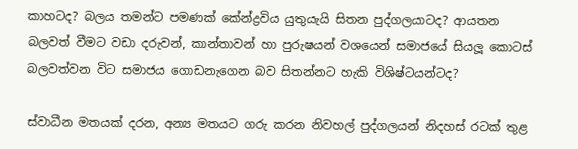කාහටද? බලය තමන්ට පමණක් කේන්ද්‍රවිය යුතුයැයි සිතන පුද්ගලයාටද? ආයතන බලවත් වීමට වඩා දරුවන්, කාන්තාවන් හා පුරුෂයන් වශයෙන් සමාජයේ සියලූ කොටස් බලවත්වන විට සමාජය ගොඩනැගෙන බව සිතන්නට හැකි විශිෂ්ටයන්ටද?

ස්වාධීන මතයක් දරන, අන්‍ය මතයට ගරු කරන නිවහල් පුද්ගලයන් නිදහස් රටක් තුළ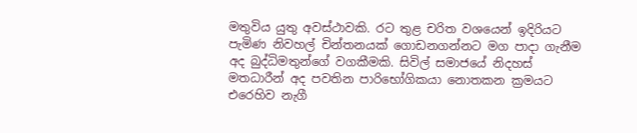මතුවිය යුතු අවස්ථාවකි. රට තුළ චරිත වශයෙන් ඉදිරියට පැමිණ නිවහල් චින්තනයක් ගොඩනගන්නට මග පාදා ගැනීම අද බුද්ධිමතුන්ගේ වගකීමකි. සිවිල් සමාජයේ නිදහස් මතධාරීන් අද පවතින පාරිභෝගිකයා නොතකන ක්‍රමයට එරෙහිව නැගී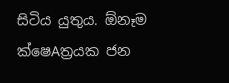සිටිය යුතුය. ඕනෑම ක්ෂෙAත්‍රයක ජන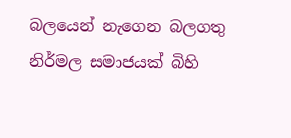බලයෙන් නැගෙන බලගතු නිර්මල සමාජයක් බිහි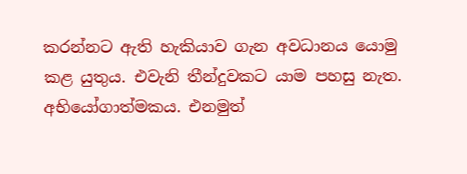කරන්නට ඇති හැකියාව ගැන අවධානය යොමු කළ යුතුය. එවැනි තීන්දුවකට යාම පහසු නැත. අභියෝගාත්මකය. එනමුත්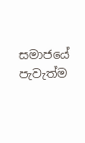සමාජයේ පැවැත්ම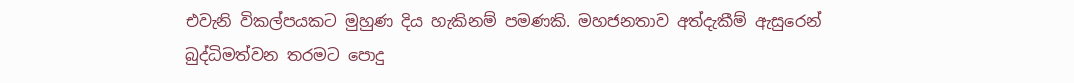එවැනි විකල්පයකට මුහුණ දිය හැකිනම් පමණකි. මහජනතාව අත්දැකීම් ඇසුරෙන් බුද්ධිමත්වන තරමට පොදු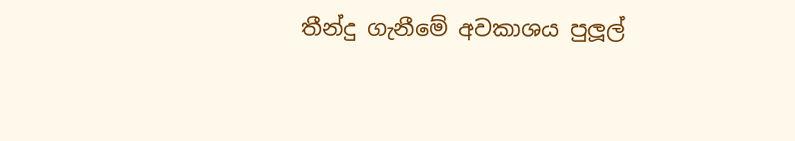තීන්දු ගැනීමේ අවකාශය පුලූල්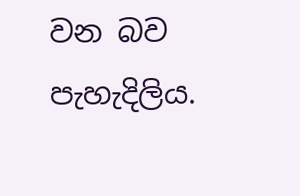වන බව පැහැදිලිය.